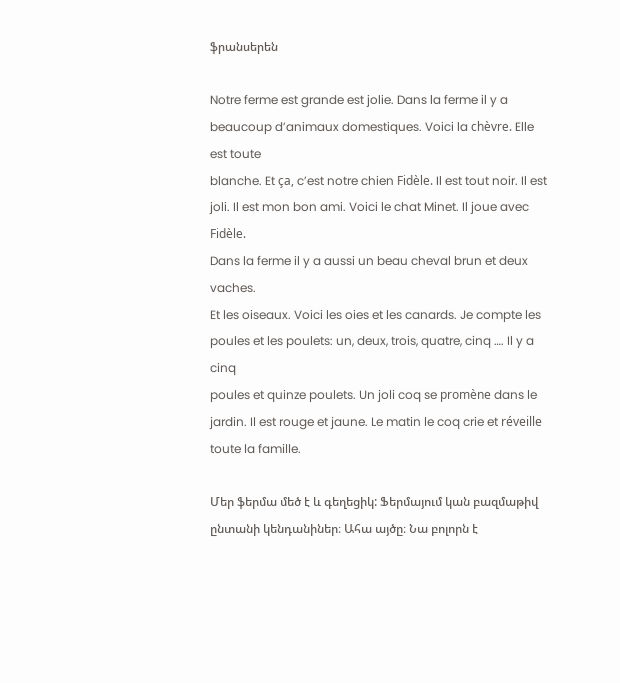ֆրանսերեն

Notre ferme est grande est jolie. Dans la ferme il y a beaucoup d’animaux domestiques. Voici la chèvre. Elle est toute
blanche. Et ça, c’est notre chien Fidèle. Il est tout noir. Il est
joli. Il est mon bon ami. Voici le chat Minet. Il joue avec Fidèle.
Dans la ferme il y a aussi un beau cheval brun et deux vaches.
Et les oiseaux. Voici les oies et les canards. Je compte les
poules et les poulets: un, deux, trois, quatre, cinq …. Il y a cinq
poules et quinze poulets. Un joli coq se promène dans le
jardin. Il est rouge et jaune. Le matin le coq crie et réveille
toute la famille.

Մեր ֆերմա մեծ է և գեղեցիկ: Ֆերմայում կան բազմաթիվ ընտանի կենդանիներ։ Ահա այծը։ Նա բոլորն է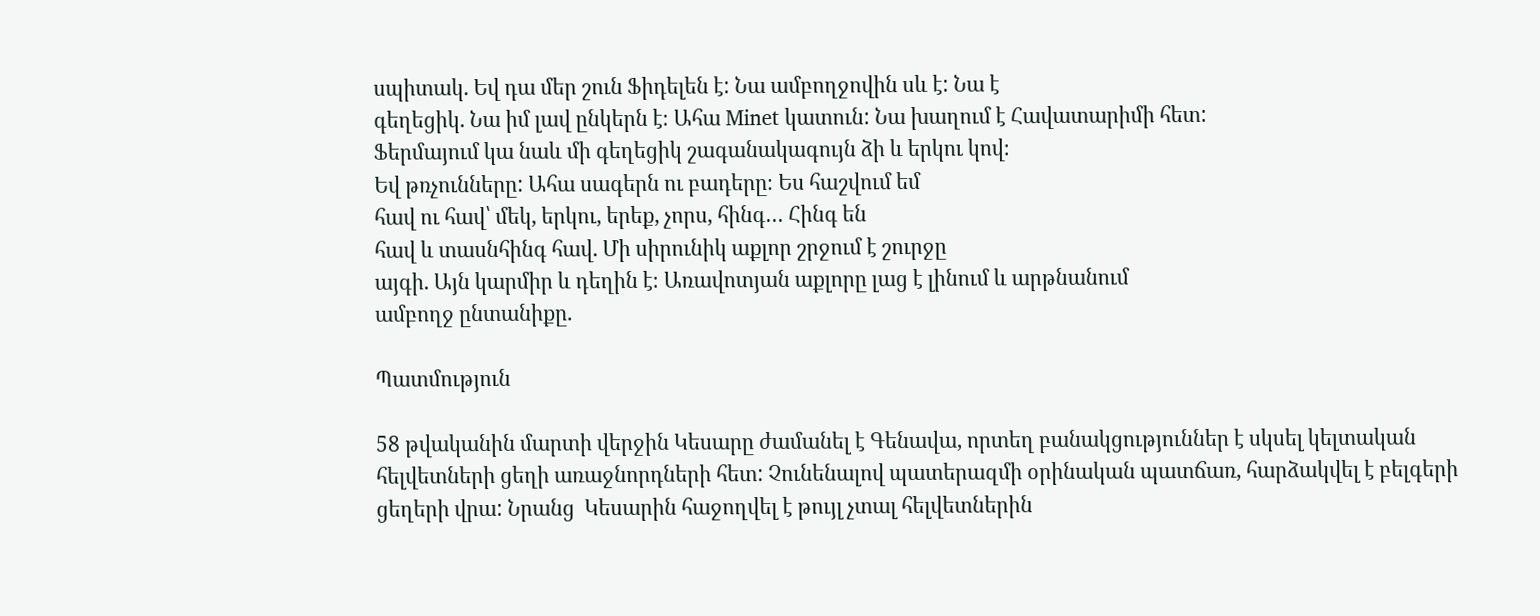սպիտակ. Եվ դա մեր շուն Ֆիդելեն է: Նա ամբողջովին սև է: Նա է
գեղեցիկ. Նա իմ լավ ընկերն է։ Ահա Minet կատուն: Նա խաղում է Հավատարիմի հետ:
Ֆերմայում կա նաև մի գեղեցիկ շագանակագույն ձի և երկու կով։
Եվ թռչունները: Ահա սագերն ու բադերը։ Ես հաշվում եմ
հավ ու հավ՝ մեկ, երկու, երեք, չորս, հինգ… Հինգ են
հավ և տասնհինգ հավ. Մի սիրունիկ աքլոր շրջում է շուրջը
այգի. Այն կարմիր և դեղին է։ Առավոտյան աքլորը լաց է լինում և արթնանում
ամբողջ ընտանիքը.

Պատմություն

58 թվականին մարտի վերջին Կեսարը ժամանել է Գենավա, որտեղ բանակցություններ է սկսել կելտական հելվետների ցեղի առաջնորդների հետ: Չունենալով պատերազմի օրինական պատճառ, հարձակվել է բելգերի ցեղերի վրա: Նրանց  Կեսարին հաջողվել է թույլ չտալ հելվետներին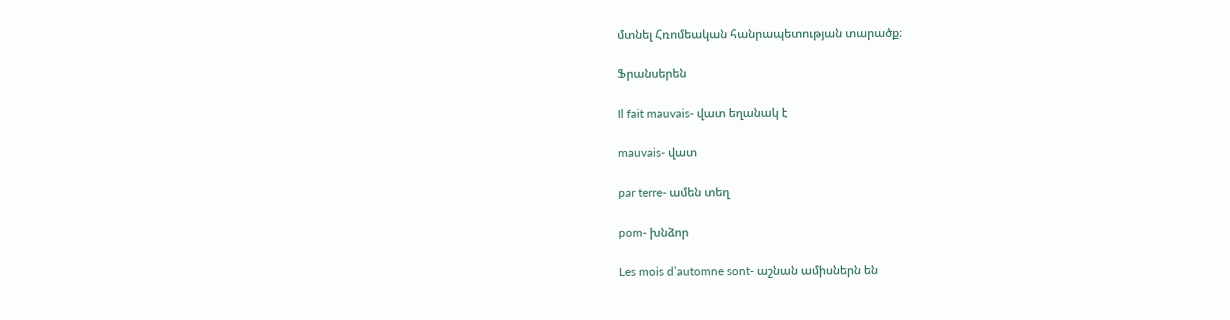մտնել Հռոմեական հանրապետության տարածք։

Ֆրանսերեն

Il fait mauvais- վատ եղանակ է

mauvais- վատ

par terre- ամեն տեղ

pom- խնձոր

Les mois d’automne sont- աշնան ամիսներն են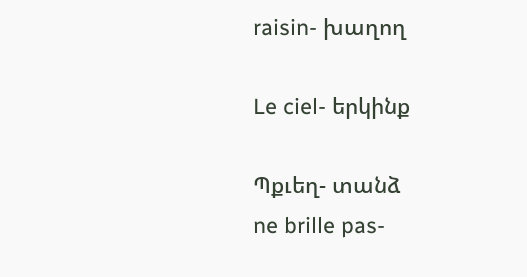raisin- խաղող

Le ciel- երկինք

Պքւեղ- տանձ
ne brille pas-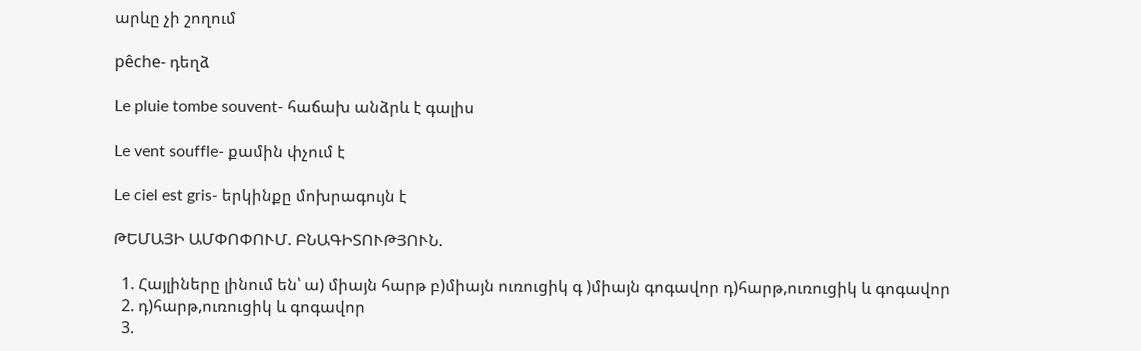արևը չի շողում

pêche- դեղձ

Le pluie tombe souvent- հաճախ անձրև է գալիս

Le vent souffle- քամին փչում է

Le ciel est gris- երկինքը մոխրագույն է

ԹԵՄԱՅԻ ԱՄՓՈՓՈՒՄ. ԲՆԱԳԻՏՈՒԹՅՈՒՆ.

  1. Հայլիները լինում են՝ ա) միայն հարթ բ)միայն ուռուցիկ գ )միայն գոգավոր դ)հարթ,ուռուցիկ և գոգավոր
  2. դ)հարթ,ուռուցիկ և գոգավոր
  3.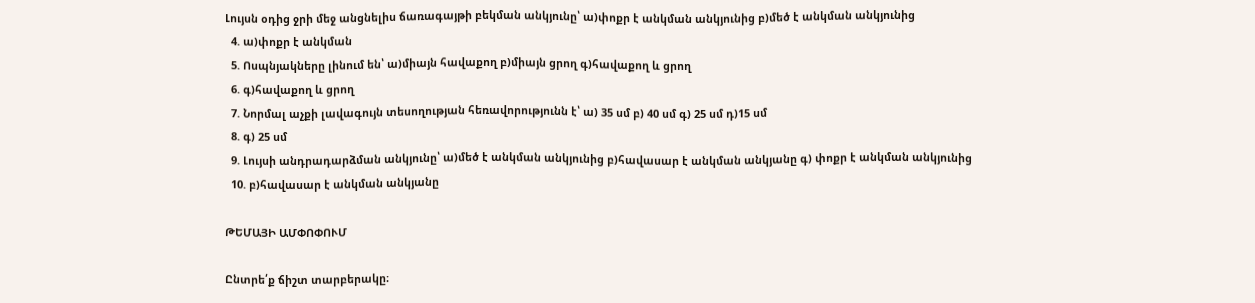Լույսն օդից ջրի մեջ անցնելիս ճառագայթի բեկման անկյունը՝ ա)փոքր է անկման անկյունից բ)մեծ է անկման անկյունից
  4. ա)փոքր է անկման
  5. Ոսպնյակները լինում են՝ ա)միայն հավաքող բ)միայն ցրող գ)հավաքող և ցրող
  6. գ)հավաքող և ցրող
  7. Նորմալ աչքի լավագույն տեսողության հեռավորությունն է՝ ա) 35 սմ բ) 40 սմ գ) 25 սմ դ)15 սմ
  8. գ) 25 սմ
  9. Լույսի անդրադարձման անկյունը՝ ա)մեծ է անկման անկյունից բ)հավասար է անկման անկյանը գ) փոքր է անկման անկյունից
  10. բ)հավասար է անկման անկյանը

ԹԵՄԱՅԻ ԱՄՓՈՓՈՒՄ

Ընտրե՛ք ճիշտ տարբերակը։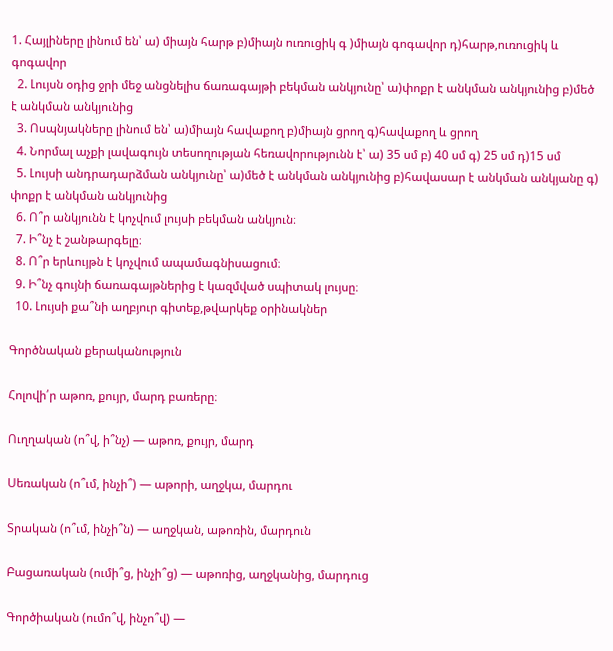1. Հայլիները լինում են՝ ա) միայն հարթ բ)միայն ուռուցիկ գ )միայն գոգավոր դ)հարթ,ուռուցիկ և գոգավոր
  2. Լույսն օդից ջրի մեջ անցնելիս ճառագայթի բեկման անկյունը՝ ա)փոքր է անկման անկյունից բ)մեծ է անկման անկյունից
  3. Ոսպնյակները լինում են՝ ա)միայն հավաքող բ)միայն ցրող գ)հավաքող և ցրող
  4. Նորմալ աչքի լավագույն տեսողության հեռավորությունն է՝ ա) 35 սմ բ) 40 սմ գ) 25 սմ դ)15 սմ
  5. Լույսի անդրադարձման անկյունը՝ ա)մեծ է անկման անկյունից բ)հավասար է անկման անկյանը գ) փոքր է անկման անկյունից
  6. Ո՞ր անկյունն է կոչվում լույսի բեկման անկյուն։
  7. Ի՞նչ է շանթարգելը։
  8. Ո՞ր երևույթն է կոչվում ապամագնիսացում։
  9. Ի՞նչ գույնի ճառագայթներից է կազմված սպիտակ լույսը։
  10. Լույսի քա՞նի աղբյուր գիտեք,թվարկեք օրինակներ

Գործնական քերականություն

Հոլովի՛ր աթոռ, քույր, մարդ բառերը։

Ուղղական (ո՞վ, ի՞նչ) — աթոռ, քույր, մարդ

Սեռական (ո՞ւմ, ինչի՞) — աթորի, աղջկա, մարդու

Տրական (ո՞ւմ, ինչի՞ն) — աղջկան, աթոռին, մարդուն

Բացառական (ումի՞ց, ինչի՞ց) — աթոռից, աղջկանից, մարդուց

Գործիական (ումո՞վ, ինչո՞վ) —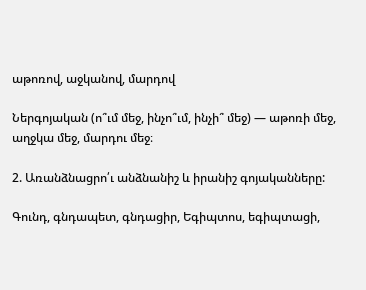աթոռով, աջկանով, մարդով

Ներգոյական (ո՞ւմ մեջ, ինչո՞ւմ, ինչի՞ մեջ) — աթոռի մեջ, աղջկա մեջ, մարդու մեջ։

2. Առանձնացրո՛ւ անձնանիշ և իրանիշ գոյականները:

Գունդ, գնդապետ, գնդացիր, Եգիպտոս, եգիպտացի,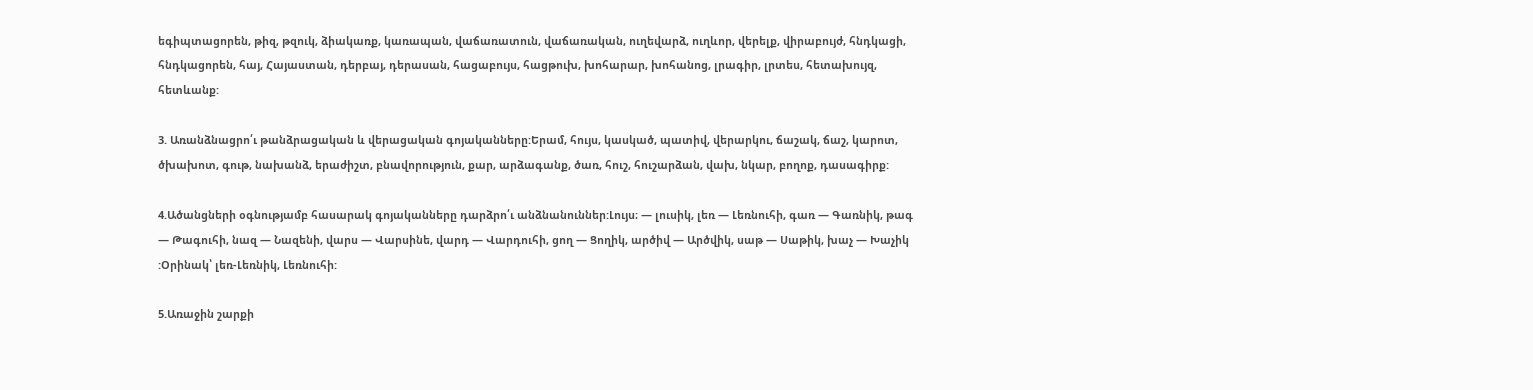եգիպտացորեն, թիզ, թզուկ, ձիակառք, կառապան, վաճառատուն, վաճառական, ուղեվարձ, ուղևոր, վերելք, վիրաբույժ, հնդկացի, հնդկացորեն, հայ, Հայաստան, դերբայ, դերասան, հացաբույս, հացթուխ, խոհարար, խոհանոց, լրագիր, լրտես, հետախույզ, հետևանք:

3. Առանձնացրո՛ւ թանձրացական և վերացական գոյականները:Երամ, հույս, կասկած, պատիվ, վերարկու, ճաշակ, ճաշ, կարոտ, ծխախոտ, գութ, նախանձ, երաժիշտ, բնավորություն, քար, արձագանք, ծառ, հուշ, հուշարձան, վախ, նկար, բողոք, դասագիրք:

4.Ածանցների օգնությամբ հասարակ գոյականները դարձրո՛ւ անձնանուններ:Լույս։ — լուսիկ, լեռ — Լեռնուհի, գառ — Գառնիկ, թագ — Թագուհի, նազ — Նազենի, վարս — Վարսինե, վարդ — Վարդուհի, ցող — Ցողիկ, արծիվ — Արծվիկ, սաթ — Սաթիկ, խաչ — Խաչիկ :Օրինակ՝ լեռ-Լեռնիկ, Լեռնուհի:

5.Առաջին շարքի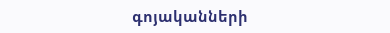գոյականների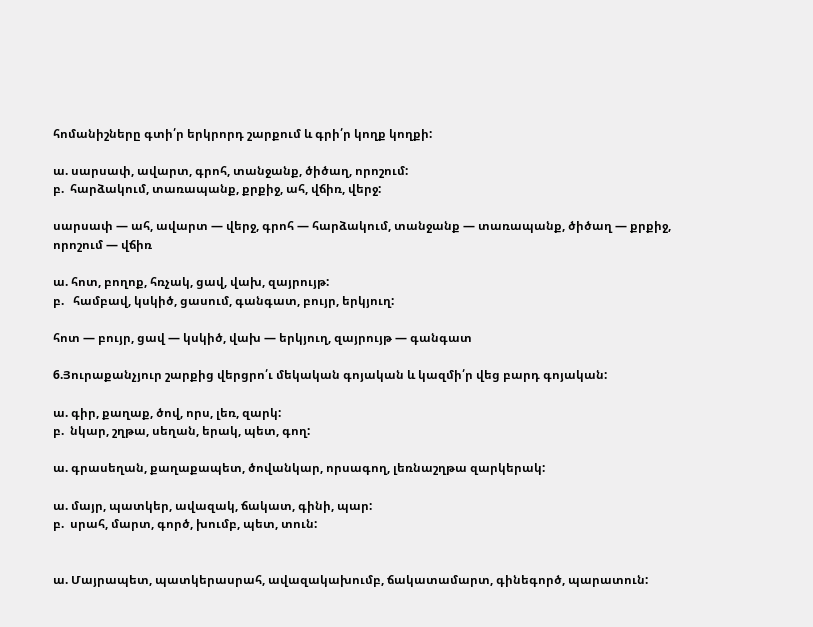հոմանիշները գտի՛ր երկրորդ շարքում և գրի՛ր կողք կողքի:

ա. սարսափ, ավարտ, գրոհ, տանջանք, ծիծաղ, որոշում:
բ.  հարձակում, տառապանք, քրքիջ, ահ, վճիռ, վերջ:

սարսափ — ահ, ավարտ — վերջ, գրոհ — հարձակում, տանջանք — տառապանք, ծիծաղ — քրքիջ, որոշում — վճիռ

ա. հոտ, բողոք, հռչակ, ցավ, վախ, զայրույթ:
բ.   համբավ, կսկիծ, ցասում, գանգատ, բույր, երկյուղ:

հոտ — բույր, ցավ — կսկիծ, վախ — երկյուղ, զայրույթ — գանգատ

6.Յուրաքանչյուր շարքից վերցրո՛ւ մեկական գոյական և կազմի՛ր վեց բարդ գոյական:

ա. գիր, քաղաք, ծով, որս, լեռ, զարկ:
բ.  նկար, շղթա, սեղան, երակ, պետ, գող:

ա. գրասեղան, քաղաքապետ, ծովանկար, որսագող, լեռնաշղթա զարկերակ:

ա. մայր, պատկեր, ավազակ, ճակատ, գինի, պար:
բ.  սրահ, մարտ, գործ, խումբ, պետ, տուն:


ա. Մայրապետ, պատկերասրահ, ավազակախումբ, ճակատամարտ, գինեգործ, պարատուն: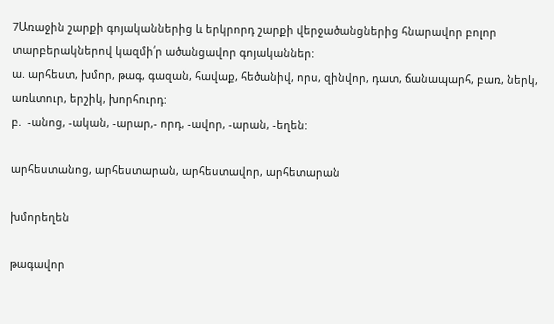7Առաջին շարքի գոյականներից և երկրորդ շարքի վերջածանցներից հնարավոր բոլոր տարբերակներով կազմի՛ր ածանցավոր գոյականներ:
ա. արհեստ, խմոր, թագ, գազան, հավաք, հեծանիվ, որս, զինվոր, դատ, ճանապարհ, բառ, ներկ, առևտուր, երշիկ, խորհուրդ:
բ.  -անոց, -ական, -արար,- որդ, -ավոր, -արան, -եղեն:

արհեստանոց, արհեստարան, արհեստավոր, արհետարան

խմորեղեն

թագավոր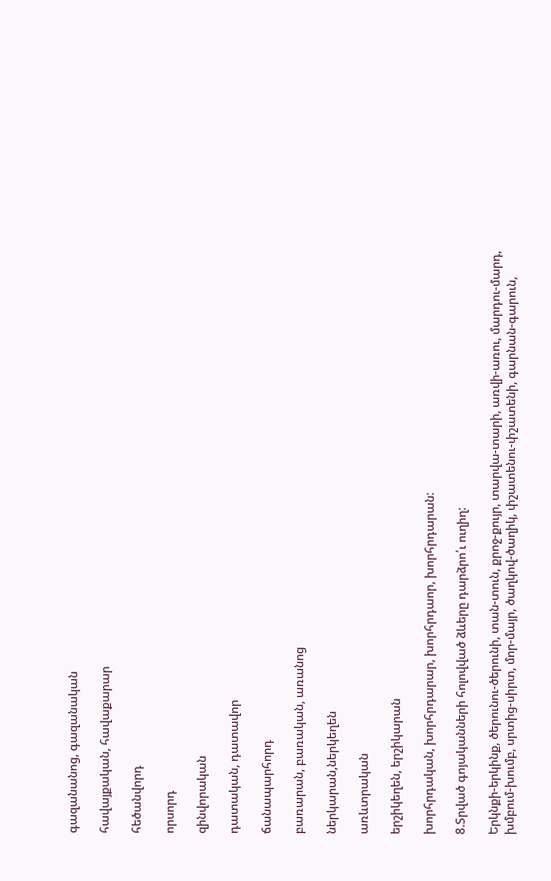գազանանոց, գազանական

հավայքական, հավաքարար

հեծանվորդ

որսորդ

զինվորական

դատական, դատավոր

ճանապարհորդ

բառարան, բառական, առանոց

ներկարան,ներկեղեն

առևտրական

երշիկեղեն, երշիկարան

խորհրդական, խորհրդարար, խորհրդաոր, խորհրդարան:

8.Տրված գոյականների հոլովված ձևերը դարձրո՛ւ ուղիղ:

Երկնքի-երկինք, ծերունու-ծերունի, տան-տուն, քրոջ-քույր, տարվա-տարի, առվի-առու, մարդու-մարդ, խմբում-խումբ, սրտից-սիրտ, մոր-մայր, ծաղկով-ծաղիկ, փշատենու-փշատենի, գարնան-գարուն,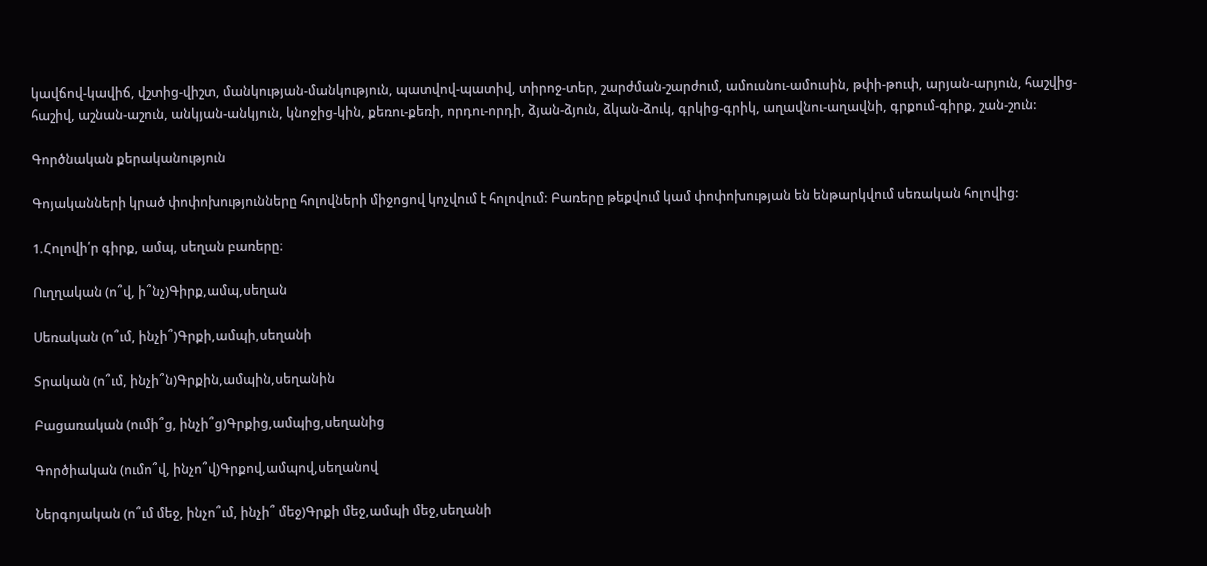կավճով-կավիճ, վշտից-վիշտ, մանկության-մանկություն, պատվով-պատիվ, տիրոջ-տեր, շարժման-շարժում, ամուսնու-ամուսին, թփի-թուփ, արյան-արյուն, հաշվից-հաշիվ, աշնան-աշուն, անկյան-անկյուն, կնոջից-կին, քեռու-քեռի, որդու-որդի, ձյան-ձյուն, ձկան-ձուկ, գրկից-գրիկ, աղավնու-աղավնի, գրքում-գիրք, շան-շուն:

Գործնական քերականություն

Գոյականների կրած փոփոխությունները հոլովների միջոցով կոչվում է հոլովում: Բառերը թեքվում կամ փոփոխության են ենթարկվում սեռական հոլովից:

1.Հոլովի՛ր գիրք, ամպ, սեղան բառերը։

Ուղղական (ո՞վ, ի՞նչ)Գիրք,ամպ,սեղան

Սեռական (ո՞ւմ, ինչի՞)Գրքի,ամպի,սեղանի

Տրական (ո՞ւմ, ինչի՞ն)Գրքին,ամպին,սեղանին

Բացառական (ումի՞ց, ինչի՞ց)Գրքից,ամպից,սեղանից

Գործիական (ումո՞վ, ինչո՞վ)Գրքով,ամպով,սեղանով

Ներգոյական (ո՞ւմ մեջ, ինչո՞ւմ, ինչի՞ մեջ)Գրքի մեջ,ամպի մեջ,սեղանի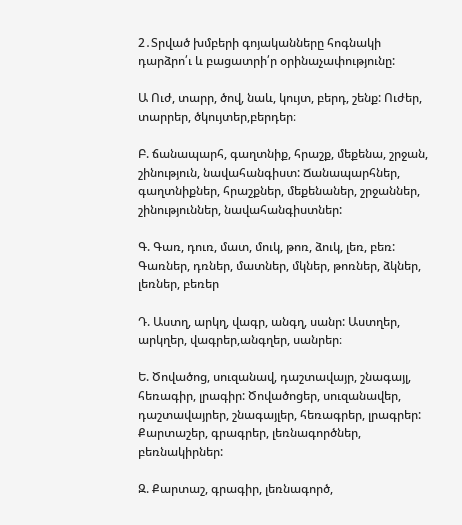2․Տրված խմբերի գոյականները հոգնակի դարձրո՛ւ և բացատրի՛ր օրինաչափությունը:

Ա Ուժ, տարր, ծով, նաև, կույտ, բերդ, շենք: Ուժեր, տարրեր, ծկույտեր,բերդեր։

Բ. ճանապարհ, գաղտնիք, հրաշք, մեքենա, շրջան, շինություն, նավահանգիստ: Ճանապարհներ, գաղտնիքներ, հրաշքներ, մեքենաներ, շրջաններ, շինություններ, նավահանգիստներ:

Գ. Գառ, դուռ, մատ, մուկ, թոռ, ձուկ, լեռ, բեռ: Գառներ, դռներ, մատներ, մկներ, թոռներ, ձկներ, լեռներ, բեռեր

Դ. Աստղ, արկղ, վագր, անգղ, սանր: Աստղեր, արկղեր, վագրեր,անգղեր, սանրեր։

Ե. Ծովածոց, սուզանավ, դաշտավայր, շնագայլ, հեռագիր, լրագիր: Ծովածոցեր, սուզանավեր, դաշտավայրեր, շնագայլեր, հեռագրեր, լրագրեր: Քարտաշեր, գրագրեր, լեռնագործներ, բեռնակիրներ:

Զ. Քարտաշ, գրագիր, լեռնագործ,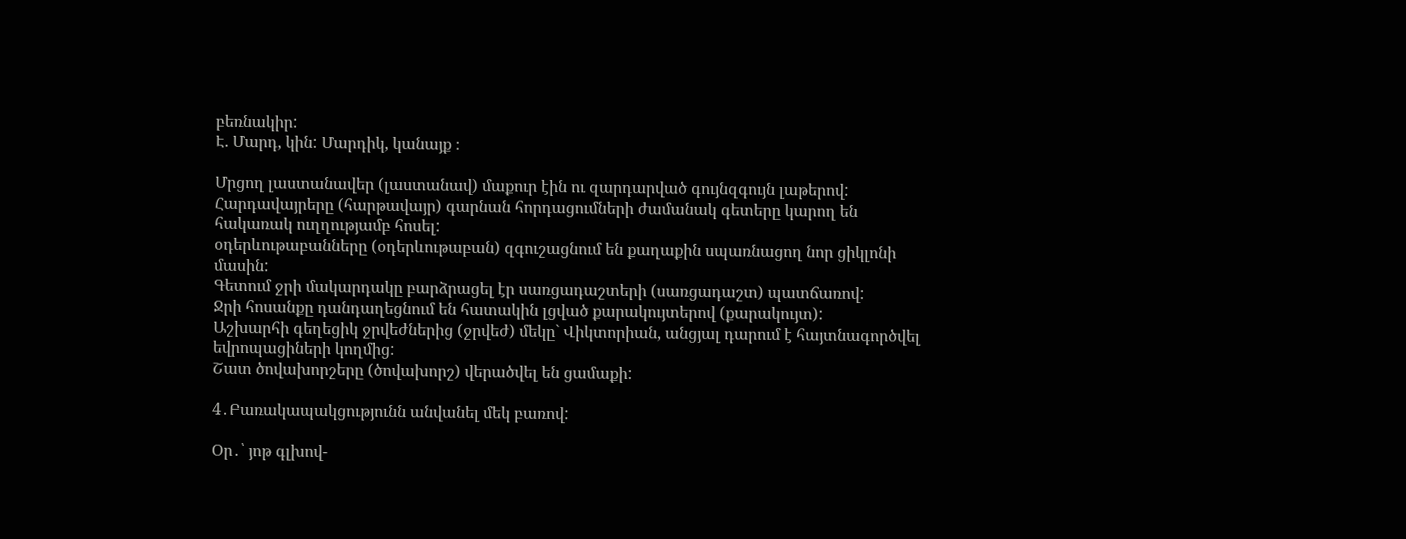բեռնակիր:
Է. Մարդ, կին: Մարդիկ, կանայք ։

Մրցող լաստանավեր (լաստանավ) մաքուր էին ու զարդարված գույնզգույն լաթերով:
Հարդավայրերը (հարթավայր) գարնան հորդացումների ժամանակ գետերը կարող են հակառակ ուղղությամբ հոսել:
օդերևութաբանները (օդերևութաբան) զգուշացնում են քաղաքին սպառնացող նոր ցիկլոնի մասին:
Գետում ջրի մակարդակը բարձրացել էր սառցադաշտերի (սառցադաշտ) պատճառով:
Ջրի հոսանքը դանդաղեցնում են հատակին լցված քարակույտերով (քարակույտ):
Աշխարհի գեղեցիկ ջրվեժներից (ջրվեժ) մեկը` Վիկտորիան, անցյալ դարում է հայտնագործվել եվրոպացիների կողմից:
Շատ ծովախորշերը (ծովախորշ) վերածվել են ցամաքի:

4․Բառակապակցությունն անվանել մեկ բառով:

Օր․՝ յոթ գլխով-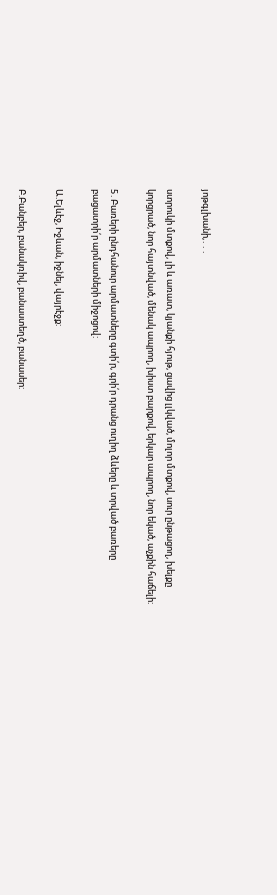յոթգլխանի,․․․

ստրուկի մտքով, լի և առատ, կյանքի հյութ, ցավից լլկված, մոլոր մտքով, սուր ընթացող, խելքը կորցրած, նոր հայտնված, մենակ ապրող, խիստ բարքով, երկար ապրող, նոր եկած, աչքին հաճելի:

5․Բառերի ընդհանուր արմատները գտի՛ր, գրի՛ր դրանց ուղիղ ձևերը և տրված բառերը բացատրի՛ր արմատների միջոցով:

Ա.Ելևէջ, Իջևան, իջնել, վայրէջք:

Բ.Բանբեր, բանակռիվ, բանաստեղծ, բանասեր: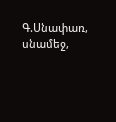Գ.Սնափառ, սնամեջ,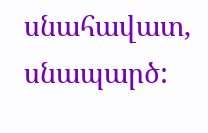սնահավատ, սնապարծ: